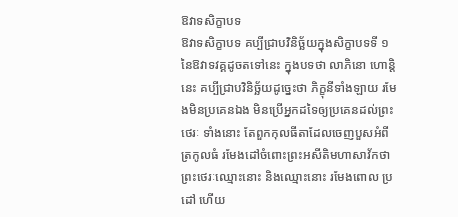ឱវាទសិក្ខាបទ
ឱវាទសិក្ខាបទ គប្បីជ្រាបវិនិច្ឆ័យក្នុងសិក្ខាបទទី ១ នៃឱវាទវគ្គដូចតទៅនេះ ក្នុងបទថា លាភិនោ ហោន្តិ នេះ គប្បីជ្រាបវិនិច្ឆ័យដូច្នេះថា ភិក្ខុនីទាំងឡាយ រមែងមិនប្រគេនឯង មិនប្រើអ្នកដទៃឲ្យប្រគេនដល់ព្រះថេរៈ ទាំងនោះ តែពួកកុលធីតាដែលចេញបួសអំពីត្រកូលធំ រមែងដៅចំពោះព្រះអសីតិមហាសាវ័កថា ព្រះថេរៈឈ្មោះនោះ និងឈ្មោះនោះ រមែងពោល ប្រដៅ ហើយ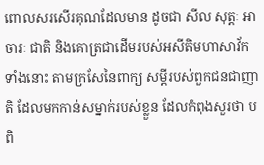ពោលសរសើរគុណដែលមាន ដូចជា សីល សុត្តៈ អាចារៈ ជាតិ និងគោត្រជាដើមរបស់អសីតិមហាសាវ័កទាំងនោះ តាមក្រសែនៃពាក្យ សម្តីរបស់ពួកជនជាញាតិ ដែលមកកាន់សម្នាក់របស់ខ្លួន ដែលកំពុងសួរថា បពិ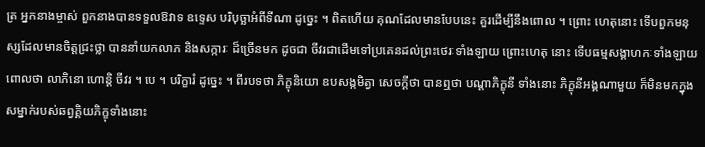ត្រ អ្នកនាងម្ចាស់ ពួកនាងបានទទួលឱវាទ ឧទ្ទេស បរិបុច្ឆាអំពីទីណា ដូច្នេះ ។ ពិតហើយ គុណដែលមានបែបនេះ គួរដើម្បីនឹងពោល ។ ព្រោះ ហេតុនោះ ទើបពួកមនុស្សដែលមានចិត្តជ្រះថ្លា បាននាំយកលាភ និងសក្ការៈ ដ៏ច្រើនមក ដូចជា ចីវរជាដើមទៅប្រគេនដល់ព្រះថេរៈទាំងឡាយ ព្រោះហេតុ នោះ ទើបធម្មសង្គាហកៈទាំងឡាយពោលថា លាភិនោ ហោន្តិ ចីវរ ។ បេ ។ បរិក្ខារំ ដូច្នេះ ។ ពីរបទថា ភិក្ខុនិយោ ឧបសង្កមិត្វា សេចក្តីថា បានឮថា បណ្តាភិក្ខុនី ទាំងនោះ ភិក្ខុនីអង្គណាមួយ ក៏មិនមកក្នុងសម្នាក់របស់ឆព្វគ្គិយភិក្ខុទាំងនោះ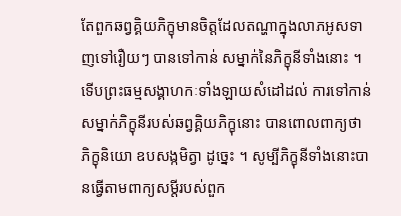តែពួកឆព្វគ្គិយភិក្ខុមានចិត្តដែលតណ្ហាក្នុងលាភអូសទាញទៅរឿយៗ បានទៅកាន់ សម្នាក់នៃភិក្ខុនីទាំងនោះ ។ ទើបព្រះធម្មសង្គាហកៈទាំងឡាយសំដៅដល់ ការទៅកាន់សម្នាក់ភិក្ខុនីរបស់ឆព្វគ្គិយភិក្ខុនោះ បានពោលពាក្យថា ភិក្ខុនិយោ ឧបសង្កមិត្វា ដូច្នេះ ។ សូម្បីភិក្ខុនីទាំងនោះបានធ្វើតាមពាក្យសម្តីរបស់ពួក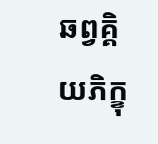ឆព្វគ្គិយភិក្ខុ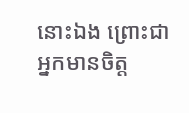នោះឯង ព្រោះជាអ្នកមានចិត្ត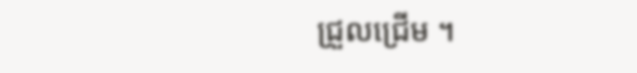ជ្រួលជ្រើម ។